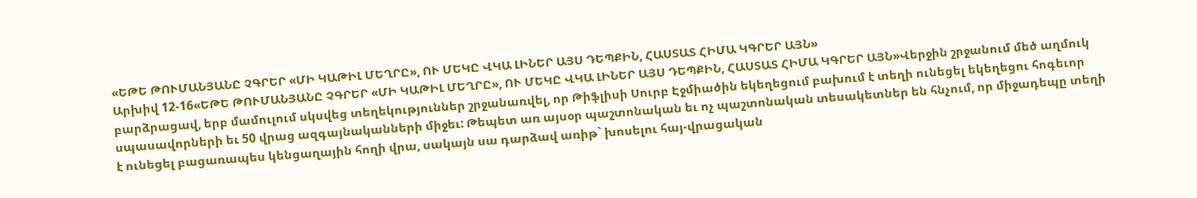«ԵԹԵ ԹՈՒՄԱՆՅԱՆԸ ՉԳՐԵՐ «ՄԻ ԿԱԹԻԼ ՄԵՂՐԸ», ՈՒ ՄԵԿԸ ՎԿԱ ԼԻՆԵՐ ԱՅՍ ԴԵՊՔԻՆ, ՀԱՍՏԱՏ ՀԻՄԱ ԿԳՐԵՐ ԱՅՆ»
Արխիվ 12-16«ԵԹԵ ԹՈՒՄԱՆՅԱՆԸ ՉԳՐԵՐ «ՄԻ ԿԱԹԻԼ ՄԵՂՐԸ», ՈՒ ՄԵԿԸ ՎԿԱ ԼԻՆԵՐ ԱՅՍ ԴԵՊՔԻՆ, ՀԱՍՏԱՏ ՀԻՄԱ ԿԳՐԵՐ ԱՅՆ»Վերջին շրջանում մեծ աղմուկ բարձրացավ, երբ մամուլում սկսվեց տեղեկություններ շրջանառվել, որ Թիֆլիսի Սուրբ Էջմիածին եկեղեցում բախում է տեղի ունեցել եկեղեցու հոգեւոր սպասավորների եւ 50 վրաց ազգայնականների միջեւ: Թեպետ առ այսօր պաշտոնական եւ ոչ պաշտոնական տեսակետներ են հնչում, որ միջադեպը տեղի է ունեցել բացառապես կենցաղային հողի վրա, սակայն սա դարձավ առիթ` խոսելու հայ-վրացական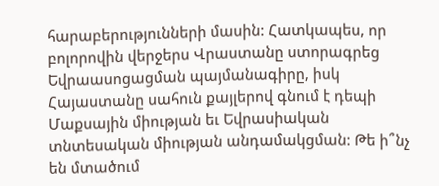հարաբերությունների մասին: Հատկապես, որ բոլորովին վերջերս Վրաստանը ստորագրեց Եվրաասոցացման պայմանագիրը, իսկ Հայաստանը սահուն քայլերով գնում է դեպի Մաքսային միության եւ Եվրասիական տնտեսական միության անդամակցման: Թե ի՞նչ են մտածում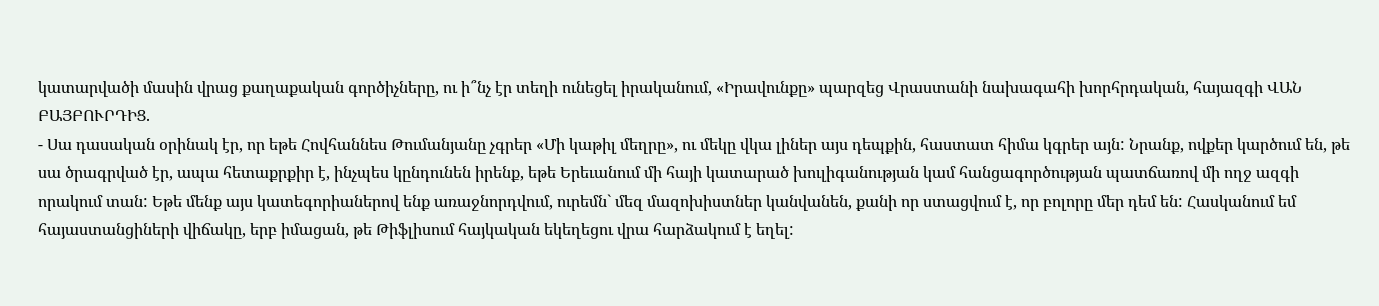կատարվածի մասին վրաց քաղաքական գործիչները, ու ի՞նչ էր տեղի ունեցել իրականում, «Իրավունքը» պարզեց Վրաստանի նախագահի խորհրդական, հայազգի ՎԱՆ ԲԱՅԲՈՒՐԴԻՑ.
- Սա դասական օրինակ էր, որ եթե Հովհաննես Թումանյանը չգրեր «Մի կաթիլ մեղրը», ու մեկը վկա լիներ այս դեպքին, հաստատ հիմա կգրեր այն: Նրանք, ովքեր կարծում են, թե սա ծրագրված էր, ապա հետաքրքիր է, ինչպես կընդունեն իրենք, եթե Երեւանում մի հայի կատարած խուլիգանության կամ հանցագործության պատճառով մի ողջ ազգի որակում տան: Եթե մենք այս կատեգորիաներով ենք առաջնորդվում, ուրեմն` մեզ մազոխիստներ կանվանեն, քանի որ ստացվում է, որ բոլորը մեր դեմ են: Հասկանում եմ հայաստանցիների վիճակը, երբ իմացան, թե Թիֆլիսում հայկական եկեղեցու վրա հարձակում է եղել: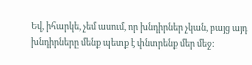Եվ, իհարկե, չեմ ասում, որ խնդիրներ չկան, բայց այդ խնդիրները մենք պետք է փնտրենք մեր մեջ: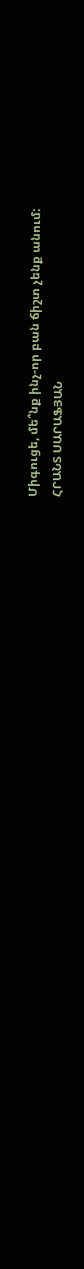Միգուցե, մե՞նք ինչ-որ բան ճիշտ չենք անում:
ՀՐԱՆՏ ՍԱՐԱՖՅԱՆ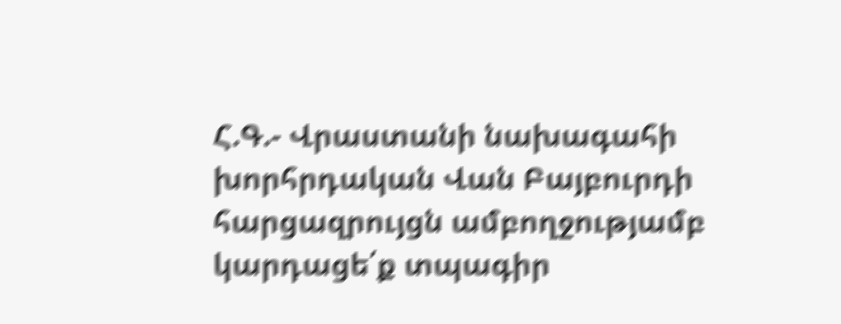Հ.Գ.- Վրաստանի նախագահի խորհրդական Վան Բայբուրդի հարցազրույցն ամբողջությամբ կարդացե՛ք տպագիր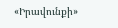«Իրավունքի»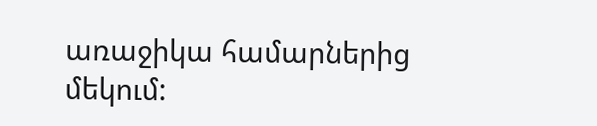առաջիկա համարներից մեկում: